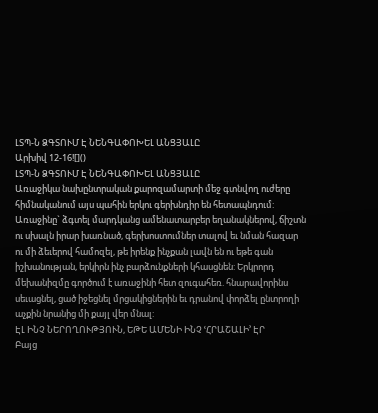ԼՏՊ-Ն ՁԳՏՈՒՄ Է ՆԵՆԳԱՓՈԽԵԼ ԱՆՑՅԱԼԸ
Արխիվ 12-16![]()
ԼՏՊ-Ն ՁԳՏՈՒՄ Է ՆԵՆԳԱՓՈԽԵԼ ԱՆՑՅԱԼԸ
Առաջիկա նախընտրական քարոզամարտի մեջ գտնվող ուժերը հիմնականում այս պահին երկու գերխնդիր են հետապնդում: Առաջինը` ձգտել մարդկանց ամենատարբեր եղանակներով, ճիշտն ու սխալն իրար խառնած, գերխոստումներ տալով եւ նման հազար ու մի ձեւերով համոզել, թե իրենք ինչքան լավն են ու եթե գան իշխանության, երկիրն ինչ բարձունքների կհասցնեն: Երկրորդ մեխանիզմը գործում է առաջինի հետ զուգահեռ. հնարավորինս սեւացնել, ցած իջեցնել մրցակիցներին եւ դրանով փորձել ընտրողի աչքին նրանից մի քայլ վեր մնալ:
ԷԼ ԻՆՉ ՆԵՐՈՂՈՒԹՅՈՒՆ, ԵԹԵ ԱՄԵՆԻ ԻՆՉ ՙՀՐԱՇԱԼԻ՚ ԷՐ
Բայց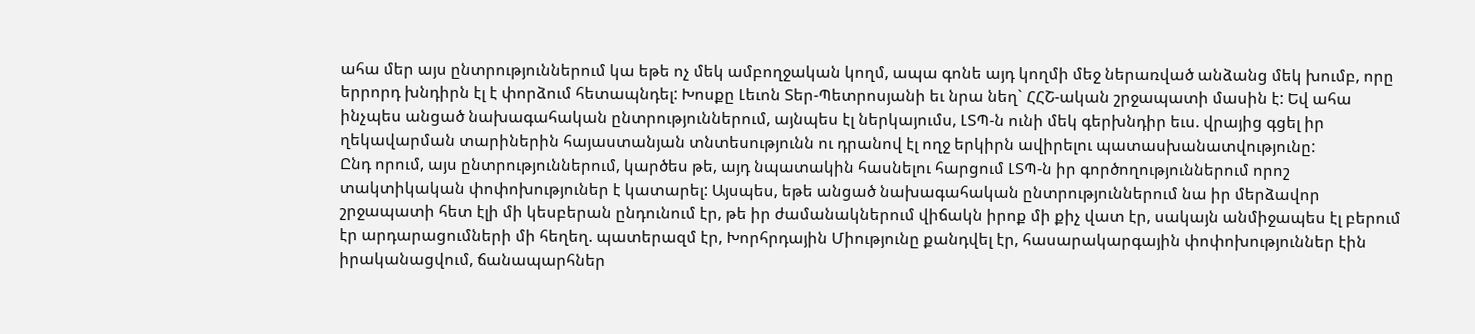ահա մեր այս ընտրություններում կա եթե ոչ մեկ ամբողջական կողմ, ապա գոնե այդ կողմի մեջ ներառված անձանց մեկ խումբ, որը երրորդ խնդիրն էլ է փորձում հետապնդել: Խոսքը Լեւոն Տեր-Պետրոսյանի եւ նրա նեղ` ՀՀՇ-ական շրջապատի մասին է: Եվ ահա ինչպես անցած նախագահական ընտրություններում, այնպես էլ ներկայումս, ԼՏՊ-ն ունի մեկ գերխնդիր եւս. վրայից գցել իր ղեկավարման տարիներին հայաստանյան տնտեսությունն ու դրանով էլ ողջ երկիրն ավիրելու պատասխանատվությունը:
Ընդ որում, այս ընտրություններում, կարծես թե, այդ նպատակին հասնելու հարցում ԼՏՊ-ն իր գործողություններում որոշ տակտիկական փոփոխություներ է կատարել: Այսպես, եթե անցած նախագահական ընտրություններում նա իր մերձավոր շրջապատի հետ էլի մի կեսբերան ընդունում էր, թե իր ժամանակներում վիճակն իրոք մի քիչ վատ էր, սակայն անմիջապես էլ բերում էր արդարացումների մի հեղեղ. պատերազմ էր, Խորհրդային Միությունը քանդվել էր, հասարակարգային փոփոխություններ էին իրականացվում, ճանապարհներ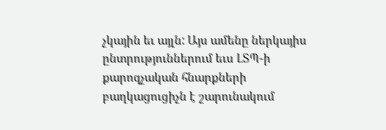չկային եւ այլն: Այս ամենը ներկայիս ընտրություններում եւս ԼՏՊ-ի քարոզչական հնարքների բաղկացուցիչն է շարունակում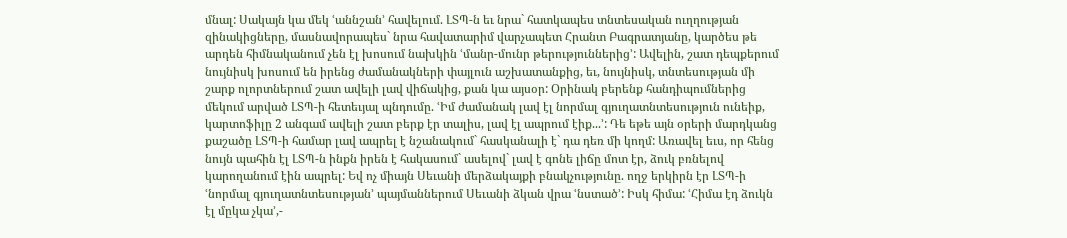մնալ: Սակայն կա մեկ ՙաննշան՚ հավելում. ԼՏՊ-ն եւ նրա` հատկապես տնտեսական ուղղության զինակիցները, մասնավորապես` նրա հավատարիմ վարչապետ Հրանտ Բագրատյանը, կարծես թե արդեն հիմնականում չեն էլ խոսում նախկին ՙմանր-մունր թերություններից՚: Ավելին, շատ դեպքերում նույնիսկ խոսում են իրենց ժամանակների փայլուն աշխատանքից, եւ, նույնիսկ, տնտեսության մի շարք ոլորտներում շատ ավելի լավ վիճակից, քան կա այսօր: Օրինակ բերենք հանդիպումներից մեկում արված ԼՏՊ-ի հետեւյալ պնդումը. ՙԻմ ժամանակ լավ էլ նորմալ գյուղատնտեսություն ունեիք, կարտոֆիլը 2 անգամ ավելի շատ բերք էր տալիս, լավ էլ ապրում էիք...՚: Դե եթե այն օրերի մարդկանց քաշածը ԼՏՊ-ի համար լավ ապրել է նշանակում` հասկանալի է` դա դեռ մի կողմ: Առավել եւս, որ հենց նույն պահին էլ ԼՏՊ-ն ինքն իրեն է հակասում` ասելով` լավ է գոնե լիճը մոտ էր, ձուկ բռնելով կարողանում էին ապրել: Եվ ոչ միայն Սեւանի մերձակայքի բնակչությունը. ողջ երկիրն էր ԼՏՊ-ի ՙնորմալ գյուղատնտեսության՚ պայմաններում Սեւանի ձկան վրա ՙնստած՚: Իսկ հիմա: ՙՀիմա էդ ձուկն էլ մըկա չկա՚,-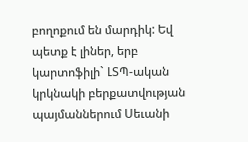բողոքում են մարդիկ: Եվ պետք է լիներ, երբ կարտոֆիլի` ԼՏՊ-ական կրկնակի բերքատվության պայմաններում Սեւանի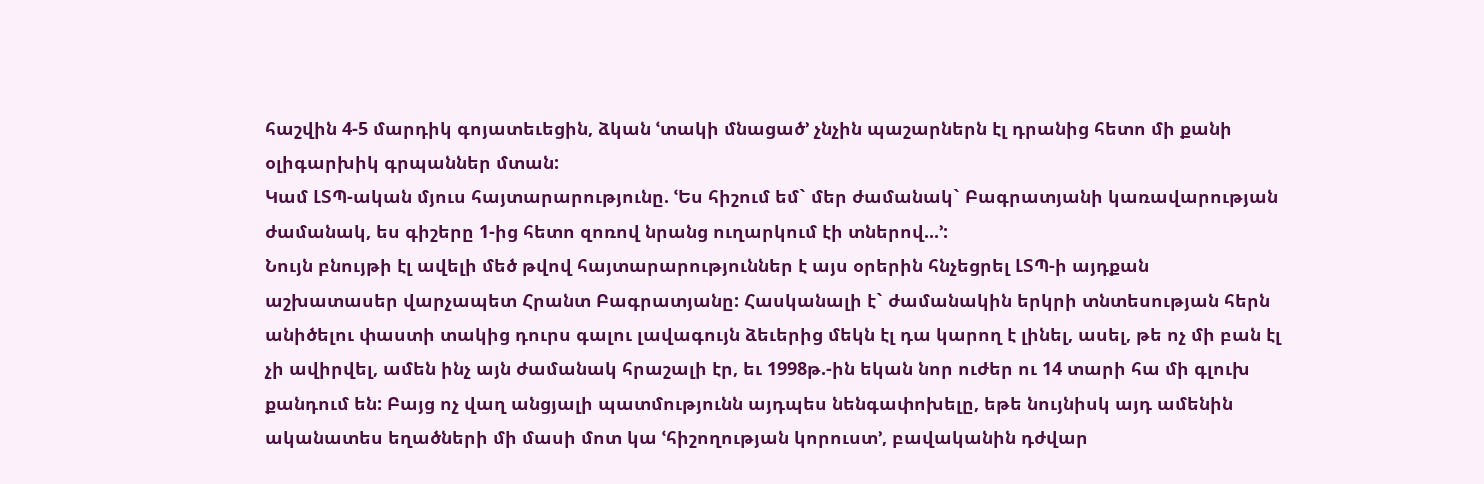հաշվին 4-5 մարդիկ գոյատեւեցին, ձկան ՙտակի մնացած՚ չնչին պաշարներն էլ դրանից հետո մի քանի օլիգարխիկ գրպաններ մտան:
Կամ ԼՏՊ-ական մյուս հայտարարությունը. ՙԵս հիշում եմ` մեր ժամանակ` Բագրատյանի կառավարության ժամանակ, ես գիշերը 1-ից հետո զոռով նրանց ուղարկում էի տներով...՚:
Նույն բնույթի էլ ավելի մեծ թվով հայտարարություններ է այս օրերին հնչեցրել ԼՏՊ-ի այդքան աշխատասեր վարչապետ Հրանտ Բագրատյանը: Հասկանալի է` ժամանակին երկրի տնտեսության հերն անիծելու փաստի տակից դուրս գալու լավագույն ձեւերից մեկն էլ դա կարող է լինել, ասել, թե ոչ մի բան էլ չի ավիրվել, ամեն ինչ այն ժամանակ հրաշալի էր, եւ 1998թ.-ին եկան նոր ուժեր ու 14 տարի հա մի գլուխ քանդում են: Բայց ոչ վաղ անցյալի պատմությունն այդպես նենգափոխելը, եթե նույնիսկ այդ ամենին ականատես եղածների մի մասի մոտ կա ՙհիշողության կորուստ՚, բավականին դժվար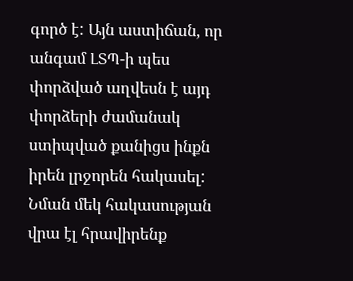գործ է: Այն աստիճան, որ անգամ ԼՏՊ-ի պես փորձված աղվեսն է այդ փորձերի ժամանակ ստիպված քանիցս ինքն իրեն լրջորեն հակասել: Նման մեկ հակասության վրա էլ հրավիրենք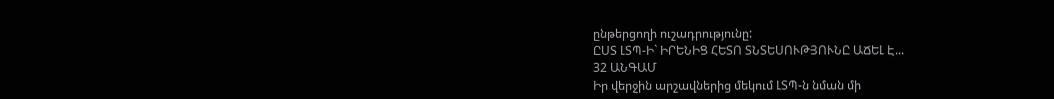ընթերցողի ուշադրությունը:
ԸՍՏ ԼՏՊ-Ի` ԻՐԵՆԻՑ ՀԵՏՈ ՏՆՏԵՍՈՒԹՅՈՒՆԸ ԱՃԵԼ Է...
32 ԱՆԳԱՄ
Իր վերջին արշավներից մեկում ԼՏՊ-ն նման մի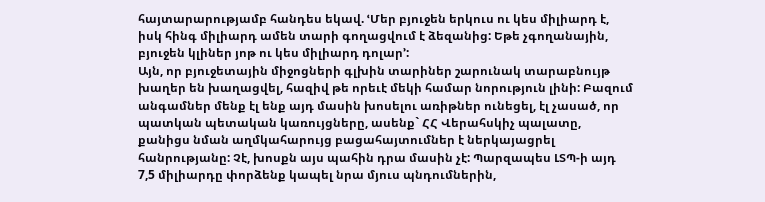հայտարարությամբ հանդես եկավ. ՙՄեր բյուջեն երկուս ու կես միլիարդ է, իսկ հինգ միլիարդ ամեն տարի գողացվում է ձեզանից: Եթե չգողանային, բյուջեն կլիներ յոթ ու կես միլիարդ դոլար՚:
Այն, որ բյուջետային միջոցների գլխին տարիներ շարունակ տարաբնույթ խաղեր են խաղացվել, հազիվ թե որեւէ մեկի համար նորություն լինի: Բազում անգամներ մենք էլ ենք այդ մասին խոսելու առիթներ ունեցել, էլ չասած, որ պատկան պետական կառույցները, ասենք` ՀՀ Վերահսկիչ պալատը, քանիցս նման աղմկահարույց բացահայտումներ է ներկայացրել հանրությանը: Չէ, խոսքն այս պահին դրա մասին չէ: Պարզապես ԼՏՊ-ի այդ 7,5 միլիարդը փորձենք կապել նրա մյուս պնդումներին,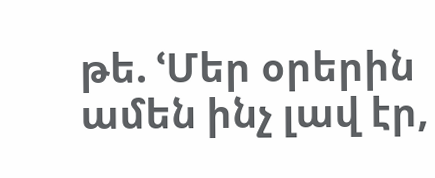թե. ՙՄեր օրերին ամեն ինչ լավ էր,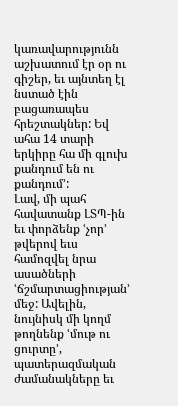կառավարությունն աշխատում էր օր ու գիշեր, եւ այնտեղ էլ նստած էին բացառապես հրեշտակներ: Եվ ահա 14 տարի երկիրը հա մի գլուխ քանդում են ու քանդում՚:
Լավ, մի պահ հավատանք ԼՏՊ-ին եւ փորձենք ՙչոր՚ թվերով եւս համոզվել նրա ասածների ՙճշմարտացիության՚ մեջ: Ավելին, նույնիսկ մի կողմ թողնենք ՙմութ ու ցուրտը՚, պատերազմական ժամանակները եւ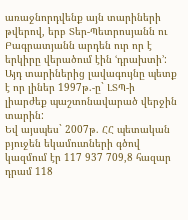առաջնորդվենք այն տարիների թվերով, երբ Տեր-Պետրոսյանն ու Բագրատյանն արդեն ուր որ է երկիրը վերածում էին ՙդրախտի՚: Այդ տարիներից լավագույնը պետք է որ լիներ 1997թ.-ը` ԼՏՊ-ի լիարժեք պաշտոնավարած վերջին տարին:
Եվ այսպես` 2007թ. ՀՀ պետական բյուջեն եկամուտների գծով կազմում էր 117 937 709,8 հազար դրամ 118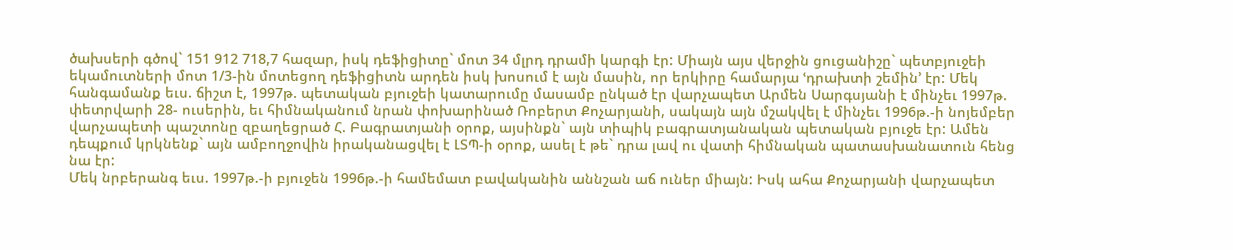ծախսերի գծով` 151 912 718,7 հազար, իսկ դեֆիցիտը` մոտ 34 մլրդ դրամի կարգի էր: Միայն այս վերջին ցուցանիշը` պետբյուջեի եկամուտների մոտ 1/3-ին մոտեցող դեֆիցիտն արդեն իսկ խոսում է այն մասին, որ երկիրը համարյա ՙդրախտի շեմին՚ էր: Մեկ հանգամանք եւս. ճիշտ է, 1997թ. պետական բյուջեի կատարումը մասամբ ընկած էր վարչապետ Արմեն Սարգսյանի է մինչեւ 1997թ. փետրվարի 28- ուսերին, եւ հիմնականում նրան փոխարինած Ռոբերտ Քոչարյանի, սակայն այն մշակվել է մինչեւ 1996թ.-ի նոյեմբեր վարչապետի պաշտոնը զբաղեցրած Հ. Բագրատյանի օրոք, այսինքն` այն տիպիկ բագրատյանական պետական բյուջե էր: Ամեն դեպքում կրկնենք` այն ամբողջովին իրականացվել է ԼՏՊ-ի օրոք, ասել է թե` դրա լավ ու վատի հիմնական պատասխանատուն հենց նա էր:
Մեկ նրբերանգ եւս. 1997թ.-ի բյուջեն 1996թ.-ի համեմատ բավականին աննշան աճ ուներ միայն: Իսկ ահա Քոչարյանի վարչապետ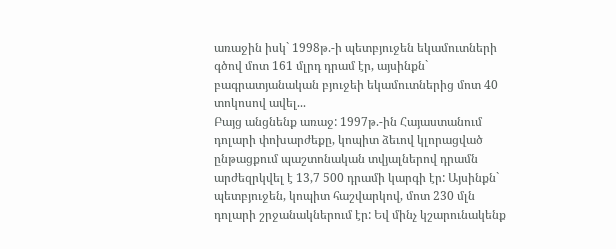առաջին իսկ` 1998թ.-ի պետբյուջեն եկամուտների գծով մոտ 161 մլրդ դրամ էր, այսինքն` բագրատյանական բյուջեի եկամուտներից մոտ 40 տոկոսով ավել...
Բայց անցնենք առաջ: 1997թ.-ին Հայաստանում դոլարի փոխարժեքը, կոպիտ ձեւով կլորացված ընթացքում պաշտոնական տվյալներով դրամն արժեզրկվել է 13,7 500 դրամի կարգի էր: Այսինքն` պետբյուջեն, կոպիտ հաշվարկով, մոտ 230 մլն դոլարի շրջանակներում էր: Եվ մինչ կշարունակենք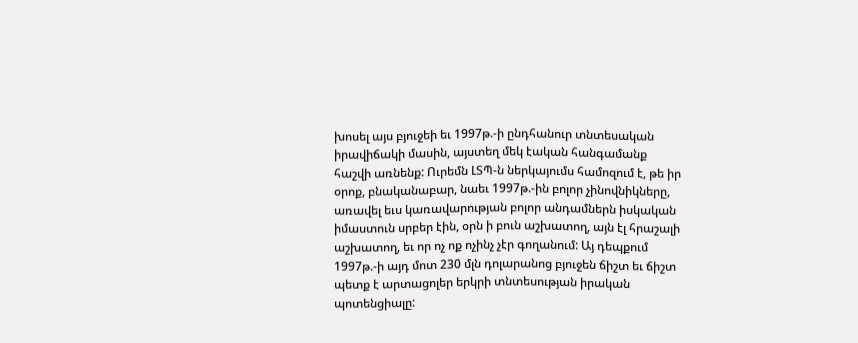խոսել այս բյուջեի եւ 1997թ.-ի ընդհանուր տնտեսական իրավիճակի մասին, այստեղ մեկ էական հանգամանք հաշվի առնենք: Ուրեմն ԼՏՊ-ն ներկայումս համոզում է, թե իր օրոք, բնականաբար, նաեւ 1997թ.-ին բոլոր չինովնիկները, առավել եւս կառավարության բոլոր անդամներն իսկական իմաստուն սրբեր էին, օրն ի բուն աշխատող, այն էլ հրաշալի աշխատող, եւ որ ոչ ոք ոչինչ չէր գողանում: Այ դեպքում 1997թ.-ի այդ մոտ 230 մլն դոլարանոց բյուջեն ճիշտ եւ ճիշտ պետք է արտացոլեր երկրի տնտեսության իրական պոտենցիալը: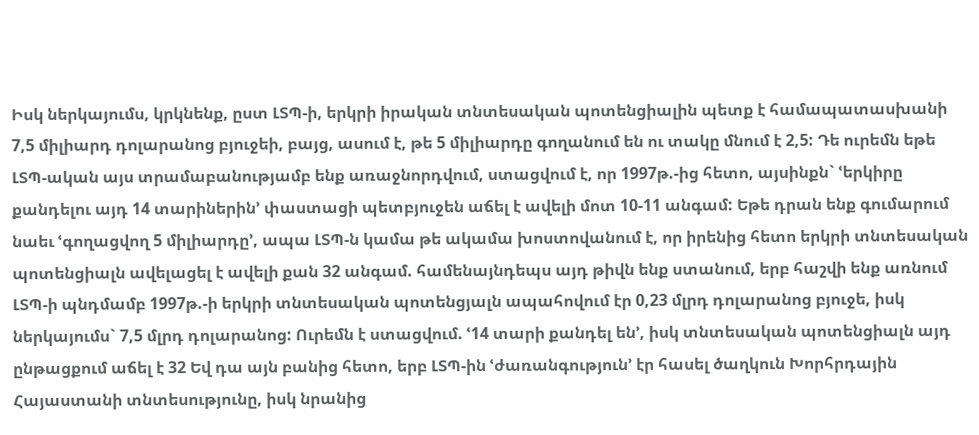Իսկ ներկայումս, կրկնենք, ըստ ԼՏՊ-ի, երկրի իրական տնտեսական պոտենցիալին պետք է համապատասխանի 7,5 միլիարդ դոլարանոց բյուջեի, բայց, ասում է, թե 5 միլիարդը գողանում են ու տակը մնում է 2,5: Դե ուրեմն եթե ԼՏՊ-ական այս տրամաբանությամբ ենք առաջնորդվում, ստացվում է, որ 1997թ.-ից հետո, այսինքն` ՙերկիրը քանդելու այդ 14 տարիներին՚ փաստացի պետբյուջեն աճել է ավելի մոտ 10-11 անգամ: Եթե դրան ենք գումարում նաեւ ՙգողացվող 5 միլիարդը՚, ապա ԼՏՊ-ն կամա թե ակամա խոստովանում է, որ իրենից հետո երկրի տնտեսական պոտենցիալն ավելացել է ավելի քան 32 անգամ. համենայնդեպս այդ թիվն ենք ստանում, երբ հաշվի ենք առնում ԼՏՊ-ի պնդմամբ 1997թ.-ի երկրի տնտեսական պոտենցյալն ապահովում էր 0,23 մլրդ դոլարանոց բյուջե, իսկ ներկայումս` 7,5 մլրդ դոլարանոց: Ուրեմն է ստացվում. ՙ14 տարի քանդել են՚, իսկ տնտեսական պոտենցիալն այդ ընթացքում աճել է 32 Եվ դա այն բանից հետո, երբ ԼՏՊ-ին ՙժառանգություն՚ էր հասել ծաղկուն Խորհրդային Հայաստանի տնտեսությունը, իսկ նրանից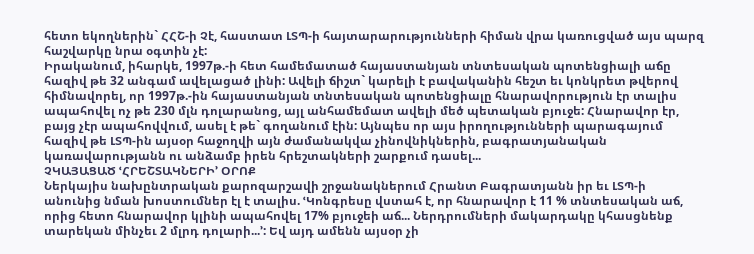հետո եկողներին` ՀՀՇ-ի Չէ, հաստատ ԼՏՊ-ի հայտարարությունների հիման վրա կառուցված այս պարզ հաշվարկը նրա օգտին չէ:
Իրականում, իհարկե, 1997թ.-ի հետ համեմատած հայաստանյան տնտեսական պոտենցիալի աճը հազիվ թե 32 անգամ ավելացած լինի: Ավելի ճիշտ` կարելի է բավականին հեշտ եւ կոնկրետ թվերով հիմնավորել, որ 1997թ.-ին հայաստանյան տնտեսական պոտենցիալը հնարավորություն էր տալիս ապահովել ոչ թե 230 մլն դոլարանոց, այլ անհամեմատ ավելի մեծ պետական բյուջե: Հնարավոր էր, բայց չէր ապահովվում, ասել է թե` գողանում էին: Այնպես որ այս իրողությունների պարագայում հազիվ թե ԼՏՊ-ին այսօր հաջողվի այն ժամանակվա չինովնիկներին, բագրատյանական կառավարությանն ու անձամբ իրեն հրեշտակների շարքում դասել...
ՉԿԱՅԱՑԱԾ ՙՀՐԵՇՏԱԿՆԵՐԻ՚ ՕՐՈՔ
Ներկայիս նախընտրական քարոզարշավի շրջանակներում Հրանտ Բագրատյանն իր եւ ԼՏՊ-ի անունից նման խոստումներ էլ է տալիս. ՙԿոնգրեսը վստահ է, որ հնարավոր է 11 % տնտեսական աճ, որից հետո հնարավոր կլինի ապահովել 17% բյուջեի աճ... Ներդրումների մակարդակը կհասցնենք տարեկան մինչեւ 2 մլրդ դոլարի...՚: Եվ այդ ամենն այսօր չի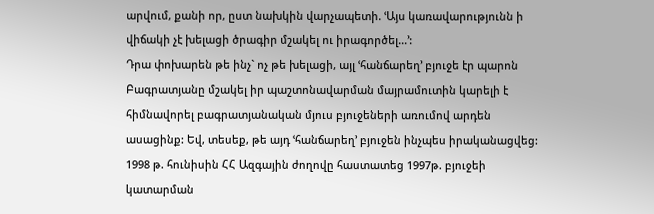արվում, քանի որ, ըստ նախկին վարչապետի. ՙԱյս կառավարությունն ի վիճակի չէ խելացի ծրագիր մշակել ու իրագործել...՚:
Դրա փոխարեն թե ինչ` ոչ թե խելացի, այլ ՙհանճարեղ՚ բյուջե էր պարոն Բագրատյանը մշակել իր պաշտոնավարման մայրամուտին կարելի է հիմնավորել բագրատյանական մյուս բյուջեների առումով արդեն ասացինք: Եվ, տեսեք, թե այդ ՙհանճարեղ՚ բյուջեն ինչպես իրականացվեց:
1998 թ. հունիսին ՀՀ Ազգային ժողովը հաստատեց 1997թ. բյուջեի կատարման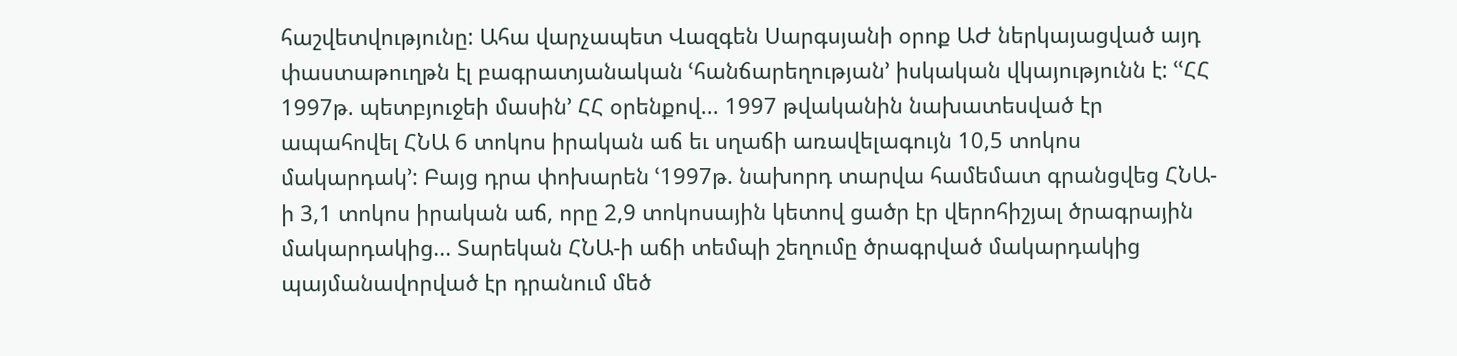հաշվետվությունը: Ահա վարչապետ Վազգեն Սարգսյանի օրոք ԱԺ ներկայացված այդ փաստաթուղթն էլ բագրատյանական ՙհանճարեղության՚ իսկական վկայությունն է: ՙՙՀՀ 1997թ. պետբյուջեի մասին՚ ՀՀ օրենքով... 1997 թվականին նախատեսված էր ապահովել ՀՆԱ 6 տոկոս իրական աճ եւ սղաճի առավելագույն 10,5 տոկոս մակարդակ՚: Բայց դրա փոխարեն ՙ1997թ. նախորդ տարվա համեմատ գրանցվեց ՀՆԱ-ի 3,1 տոկոս իրական աճ, որը 2,9 տոկոսային կետով ցածր էր վերոհիշյալ ծրագրային մակարդակից... Տարեկան ՀՆԱ-ի աճի տեմպի շեղումը ծրագրված մակարդակից պայմանավորված էր դրանում մեծ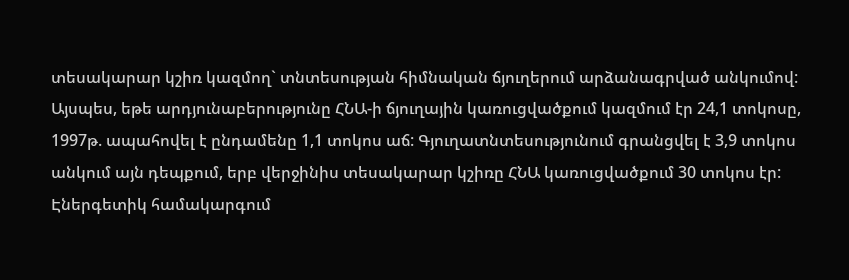տեսակարար կշիռ կազմող` տնտեսության հիմնական ճյուղերում արձանագրված անկումով: Այսպես, եթե արդյունաբերությունը ՀՆԱ-ի ճյուղային կառուցվածքում կազմում էր 24,1 տոկոսը, 1997թ. ապահովել է ընդամենը 1,1 տոկոս աճ: Գյուղատնտեսությունում գրանցվել է 3,9 տոկոս անկում այն դեպքում, երբ վերջինիս տեսակարար կշիռը ՀՆԱ կառուցվածքում 30 տոկոս էր: Էներգետիկ համակարգում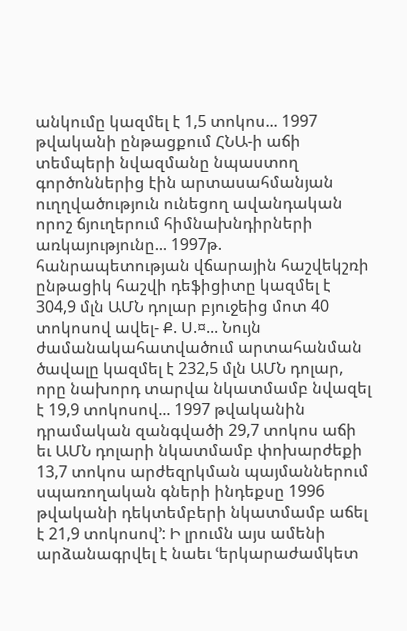անկումը կազմել է 1,5 տոկոս... 1997 թվականի ընթացքում ՀՆԱ-ի աճի տեմպերի նվազմանը նպաստող գործոններից էին արտասահմանյան ուղղվածություն ունեցող ավանդական որոշ ճյուղերում հիմնախնդիրների առկայությունը... 1997թ. հանրապետության վճարային հաշվեկշռի ընթացիկ հաշվի դեֆիցիտը կազմել է 304,9 մլն ԱՄՆ դոլար բյուջեից մոտ 40 տոկոսով ավել- Ք. Ս.¤... Նույն ժամանակահատվածում արտահանման ծավալը կազմել է 232,5 մլն ԱՄՆ դոլար, որը նախորդ տարվա նկատմամբ նվազել է 19,9 տոկոսով... 1997 թվականին դրամական զանգվածի 29,7 տոկոս աճի եւ ԱՄՆ դոլարի նկատմամբ փոխարժեքի 13,7 տոկոս արժեզրկման պայմաններում սպառողական գների ինդեքսը 1996 թվականի դեկտեմբերի նկատմամբ աճել է 21,9 տոկոսով՚: Ի լրումն այս ամենի արձանագրվել է նաեւ ՙերկարաժամկետ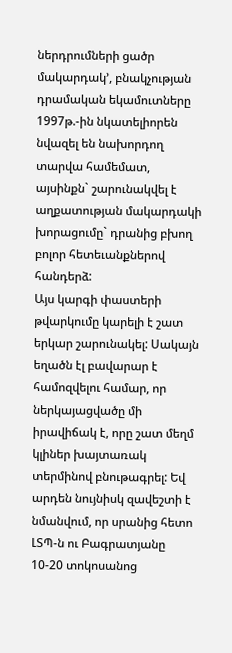ներդրումների ցածր մակարդակ՚, բնակչության դրամական եկամուտները 1997թ.-ին նկատելիորեն նվազել են նախորդող տարվա համեմատ, այսինքն` շարունակվել է աղքատության մակարդակի խորացումը` դրանից բխող բոլոր հետեւանքներով հանդերձ:
Այս կարգի փաստերի թվարկումը կարելի է շատ երկար շարունակել: Սակայն եղածն էլ բավարար է համոզվելու համար, որ ներկայացվածը մի իրավիճակ է, որը շատ մեղմ կլիներ խայտառակ տերմինով բնութագրել: Եվ արդեն նույնիսկ զավեշտի է նմանվում, որ սրանից հետո ԼՏՊ-ն ու Բագրատյանը 10-20 տոկոսանոց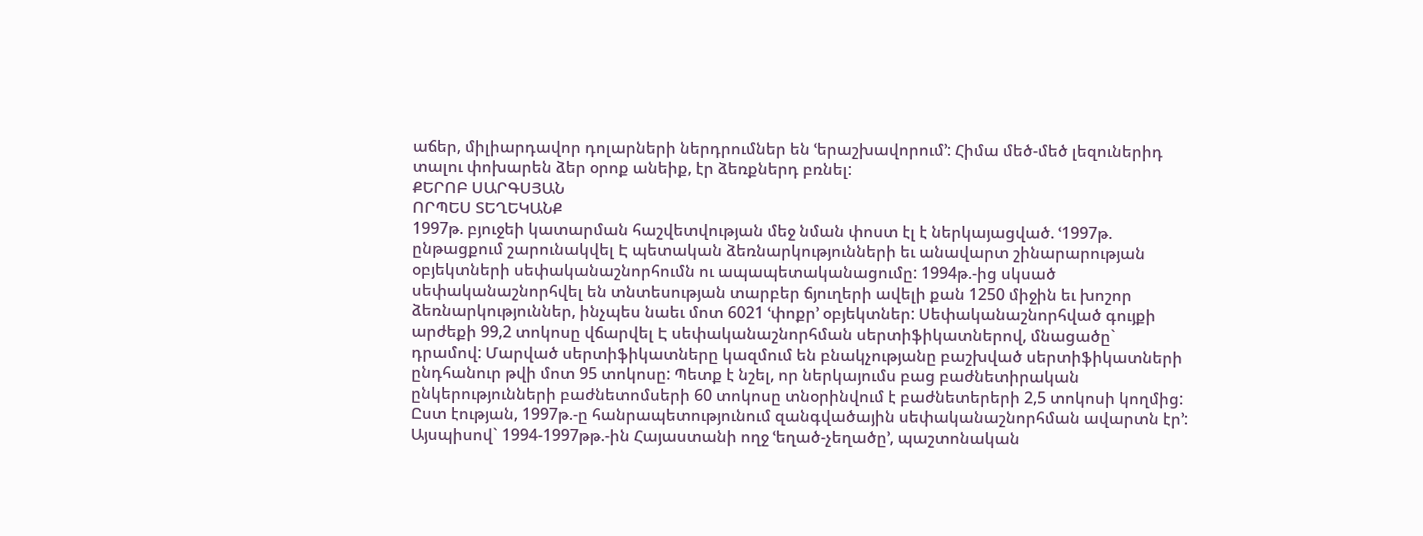աճեր, միլիարդավոր դոլարների ներդրումներ են ՙերաշխավորում՚: Հիմա մեծ-մեծ լեզուներիդ տալու փոխարեն ձեր օրոք անեիք, էր ձեռքներդ բռնել:
ՔԵՐՈԲ ՍԱՐԳՍՅԱՆ
ՈՐՊԵՍ ՏԵՂԵԿԱՆՔ
1997թ. բյուջեի կատարման հաշվետվության մեջ նման փոստ էլ է ներկայացված. ՙ1997թ. ընթացքում շարունակվել Է պետական ձեռնարկությունների եւ անավարտ շինարարության օբյեկտների սեփականաշնորհումն ու ապապետականացումը: 1994թ.-ից սկսած սեփականաշնորհվել են տնտեսության տարբեր ճյուղերի ավելի քան 1250 միջին եւ խոշոր ձեռնարկություններ, ինչպես նաեւ մոտ 6021 ՙփոքր՚ օբյեկտներ: Սեփականաշնորհված գույքի արժեքի 99,2 տոկոսը վճարվել Է սեփականաշնորհման սերտիֆիկատներով, մնացածը` դրամով: Մարված սերտիֆիկատները կազմում են բնակչությանը բաշխված սերտիֆիկատների ընդհանուր թվի մոտ 95 տոկոսը: Պետք է նշել, որ ներկայումս բաց բաժնետիրական ընկերությունների բաժնետոմսերի 60 տոկոսը տնօրինվում է բաժնետերերի 2,5 տոկոսի կողմից:
Ըստ էության, 1997թ.-ը հանրապետությունում զանգվածային սեփականաշնորհման ավարտն էր՚:
Այսպիսով` 1994-1997թթ.-ին Հայաստանի ողջ ՙեղած-չեղածը՚, պաշտոնական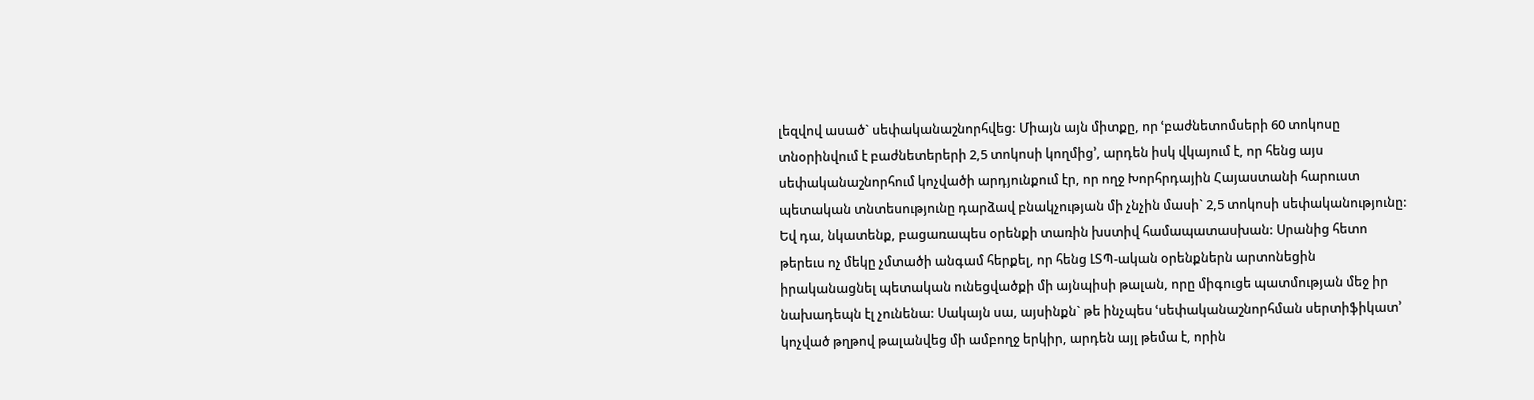լեզվով ասած` սեփականաշնորհվեց: Միայն այն միտքը, որ ՙբաժնետոմսերի 60 տոկոսը տնօրինվում է բաժնետերերի 2,5 տոկոսի կողմից՚, արդեն իսկ վկայում է, որ հենց այս սեփականաշնորհում կոչվածի արդյունքում էր, որ ողջ Խորհրդային Հայաստանի հարուստ պետական տնտեսությունը դարձավ բնակչության մի չնչին մասի` 2,5 տոկոսի սեփականությունը: Եվ դա, նկատենք, բացառապես օրենքի տառին խստիվ համապատասխան: Սրանից հետո թերեւս ոչ մեկը չմտածի անգամ հերքել, որ հենց ԼՏՊ-ական օրենքներն արտոնեցին իրականացնել պետական ունեցվածքի մի այնպիսի թալան, որը միգուցե պատմության մեջ իր նախադեպն էլ չունենա: Սակայն սա, այսինքն` թե ինչպես ՙսեփականաշնորհման սերտիֆիկատ՚ կոչված թղթով թալանվեց մի ամբողջ երկիր, արդեն այլ թեմա է, որին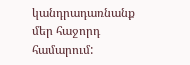կանդրադառնանք մեր հաջորդ համարում: